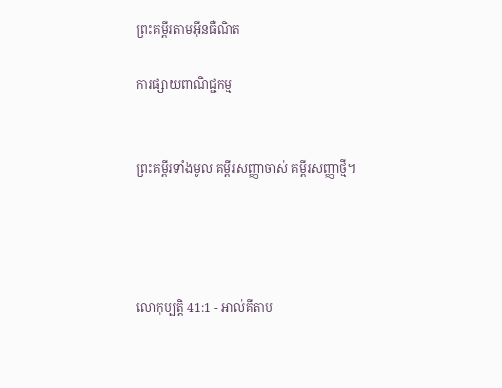ព្រះគម្ពីរតាមអ៊ីនធឺណិត

ការផ្សាយពាណិជ្ជកម្ម


ព្រះគម្ពីរទាំងមូល គម្ពីរសញ្ញាចាស់ គម្ពីរសញ្ញាថ្មី។




លោកុ‌ប្បត្តិ 41:1 - អាល់គីតាប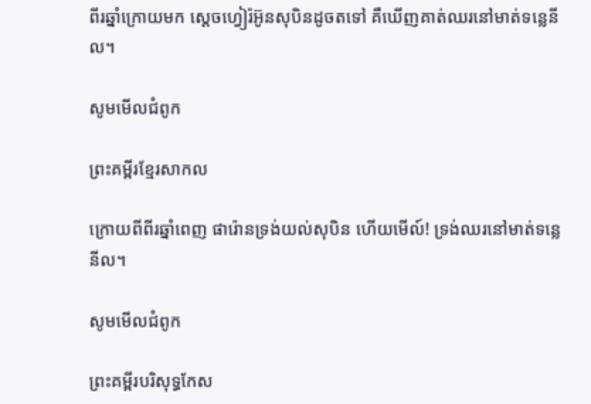ពីរឆ្នាំក្រោយមក ស្តេចហ្វៀរ៉អ៊ូនសុបិនដូចតទៅ គឺឃើញគាត់ឈរនៅមាត់ទន្លេនីល។

សូមមើលជំពូក

ព្រះគម្ពីរខ្មែរសាកល

ក្រោយពីពីរឆ្នាំពេញ ផារ៉ោនទ្រង់យល់សុបិន ហើយមើល៍! ទ្រង់ឈរនៅមាត់ទន្លេនីល។

សូមមើលជំពូក

ព្រះគម្ពីរបរិសុទ្ធកែស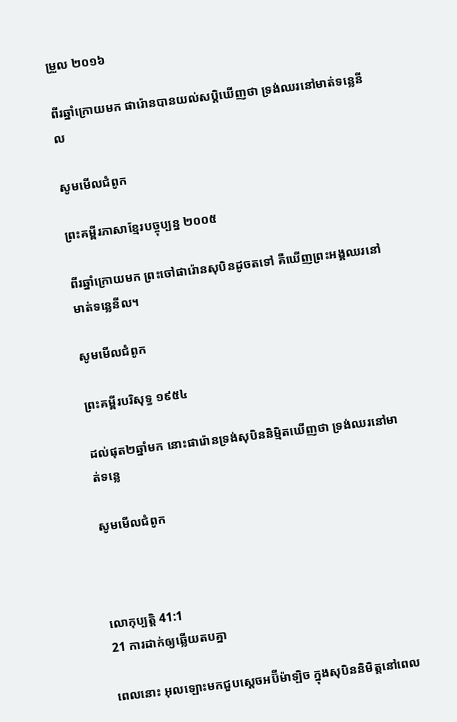ម្រួល ២០១៦

ពីរឆ្នាំក្រោយមក ផារ៉ោនបានយល់សប្ដិឃើញថា ទ្រង់ឈរនៅមាត់ទន្លេនីល

សូមមើលជំពូក

ព្រះគម្ពីរភាសាខ្មែរបច្ចុប្បន្ន ២០០៥

ពីរឆ្នាំក្រោយមក ព្រះចៅផារ៉ោនសុបិនដូចតទៅ គឺឃើញព្រះអង្គឈរនៅមាត់ទន្លេនីល។

សូមមើលជំពូក

ព្រះគម្ពីរបរិសុទ្ធ ១៩៥៤

ដល់ផុត២ឆ្នាំមក នោះផារ៉ោនទ្រង់សុបិននិម្មិតឃើញថា ទ្រង់ឈរនៅមាត់ទន្លេ

សូមមើលជំពូក



លោកុ‌ប្បត្តិ 41:1
21 ការដាក់ឲ្យឆ្លើយតបគ្នា

ពេលនោះ អុលឡោះមកជួបស្តេចអប៊ីម៉ា‌ឡិច ក្នុងសុបិននិមិត្តនៅពេល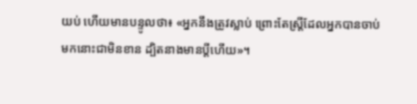យប់ ហើយមានបន្ទូលថា៖ «អ្នកនឹងត្រូវស្លាប់ ព្រោះតែស្ត្រីដែលអ្នកបានចាប់មកនោះជាមិនខាន ដ្បិតនាងមានប្ដីហើយ»។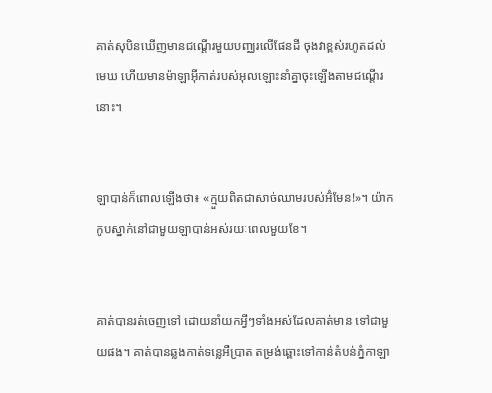គាត់សុបិនឃើញមានជណ្តើរមួយបញ្ឈរលើផែនដី ចុងវាខ្ពស់រហូតដល់មេឃ ហើយមានម៉ាឡា‌អ៊ីកាត់របស់អុលឡោះនាំគ្នាចុះឡើងតាមជណ្តើរនោះ។


ឡាបាន់ក៏ពោលឡើងថា៖ «ក្មួយពិតជាសាច់ឈាមរបស់អ៊ំមែន!»។ យ៉ាកកូបស្នាក់នៅជាមួយឡាបាន់អស់រយៈពេលមួយខែ។


គាត់បានរត់ចេញទៅ ដោយនាំយកអ្វីៗទាំងអស់ដែលគាត់មាន ទៅជាមួយផង។ គាត់បានឆ្លងកាត់ទន្លេអឺប្រាត តម្រង់ឆ្ពោះទៅកាន់តំបន់ភ្នំកាឡា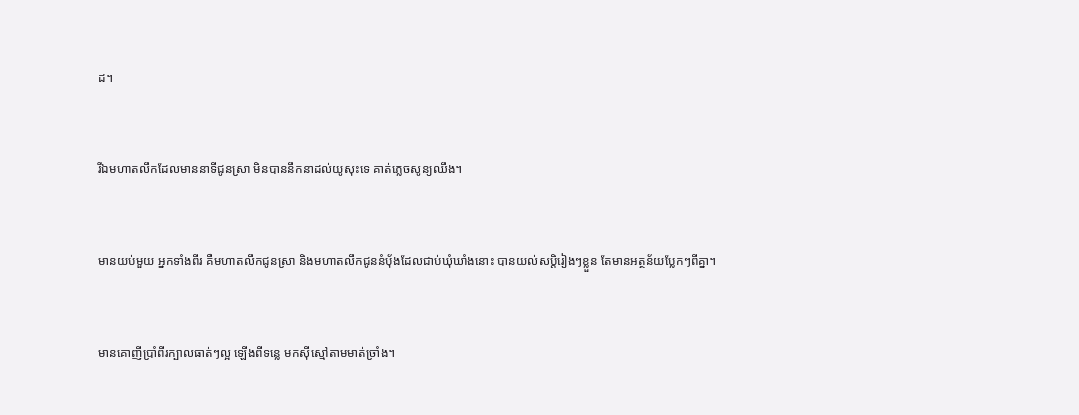ដ។


រីឯមហា‌តលឹកដែលមាននាទីជូនស្រា មិនបាននឹកនាដល់យូសុះទេ គាត់ភ្លេចសូន្យឈឹង។


មានយប់មួយ អ្នកទាំងពីរ គឺមហា‌តលឹកជូនស្រា និងមហា‌តលឹកជូននំបុ័ងដែលជាប់ឃុំឃាំងនោះ បានយល់សប្តិរៀងៗខ្លួន តែមានអត្ថន័យប្លែកៗពីគ្នា។


មានគោញីប្រាំពីរក្បាលធាត់ៗល្អ ឡើងពីទន្លេ មកស៊ីស្មៅតាមមាត់ច្រាំង។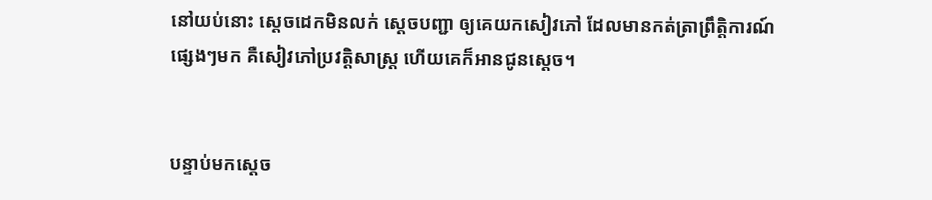នៅយប់នោះ ស្តេចដេកមិនលក់ ស្ដេចបញ្ជា ឲ្យគេយកសៀវភៅ ដែលមានកត់‌ត្រាព្រឹត្តិ‌ការណ៍ផ្សេងៗមក គឺសៀវភៅប្រវត្តិ‌សាស្ត្រ ហើយគេក៏អានជូនស្ដេច។


បន្ទាប់មកស្តេច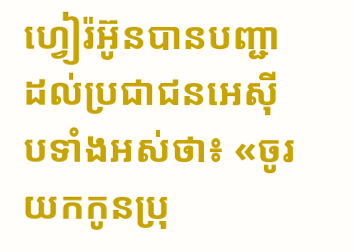ហ្វៀរ៉អ៊ូនបានបញ្ជាដល់ប្រជា‌ជនអេស៊ីបទាំងអស់ថា៖ «ចូរយកកូនប្រុ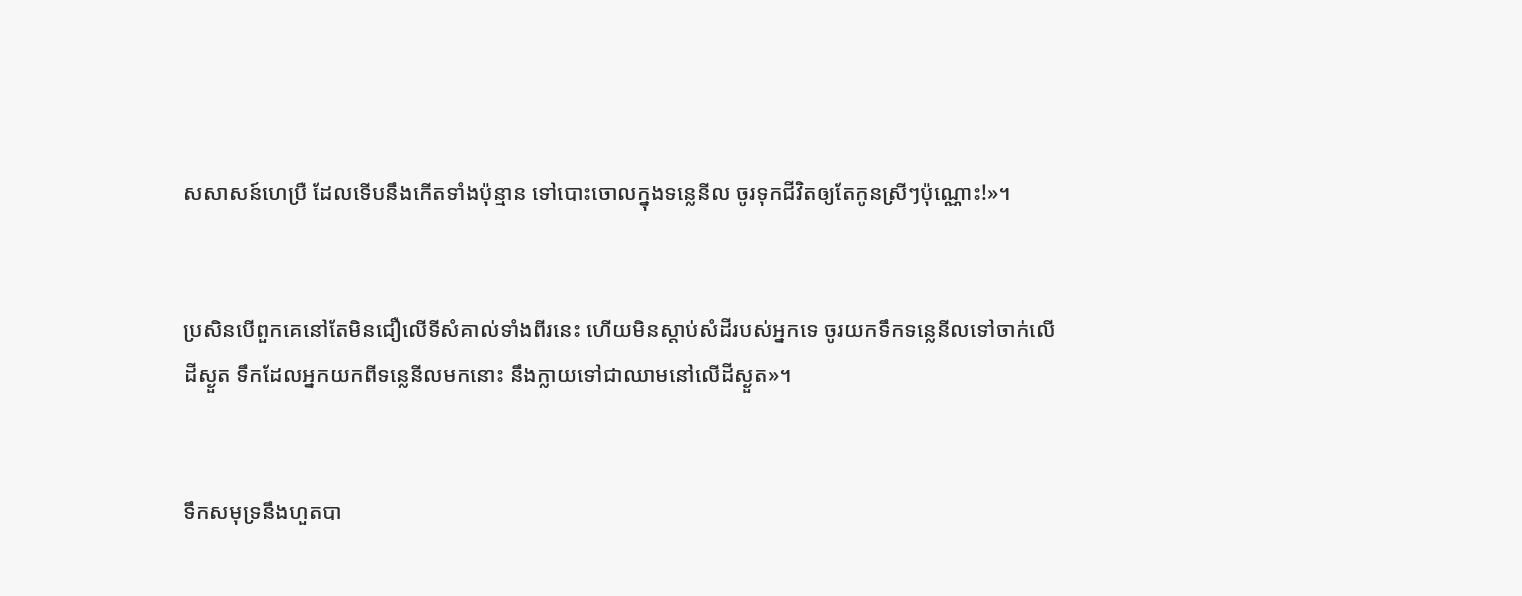សសាសន៍ហេប្រឺ ដែលទើបនឹងកើតទាំងប៉ុន្មាន ទៅបោះចោលក្នុងទន្លេនីល ចូរទុកជីវិតឲ្យតែកូនស្រីៗប៉ុណ្ណោះ!»។


ប្រសិនបើពួកគេនៅតែមិនជឿលើទីសំគាល់ទាំងពីរនេះ ហើយមិនស្តាប់សំដីរបស់អ្នកទេ ចូរយកទឹកទន្លេនីលទៅចាក់លើដីស្ងួត ទឹកដែលអ្នកយកពីទន្លេនីលមកនោះ នឹងក្លាយទៅជាឈាមនៅលើដីស្ងួត»។


ទឹកសមុទ្រនឹងហួតបា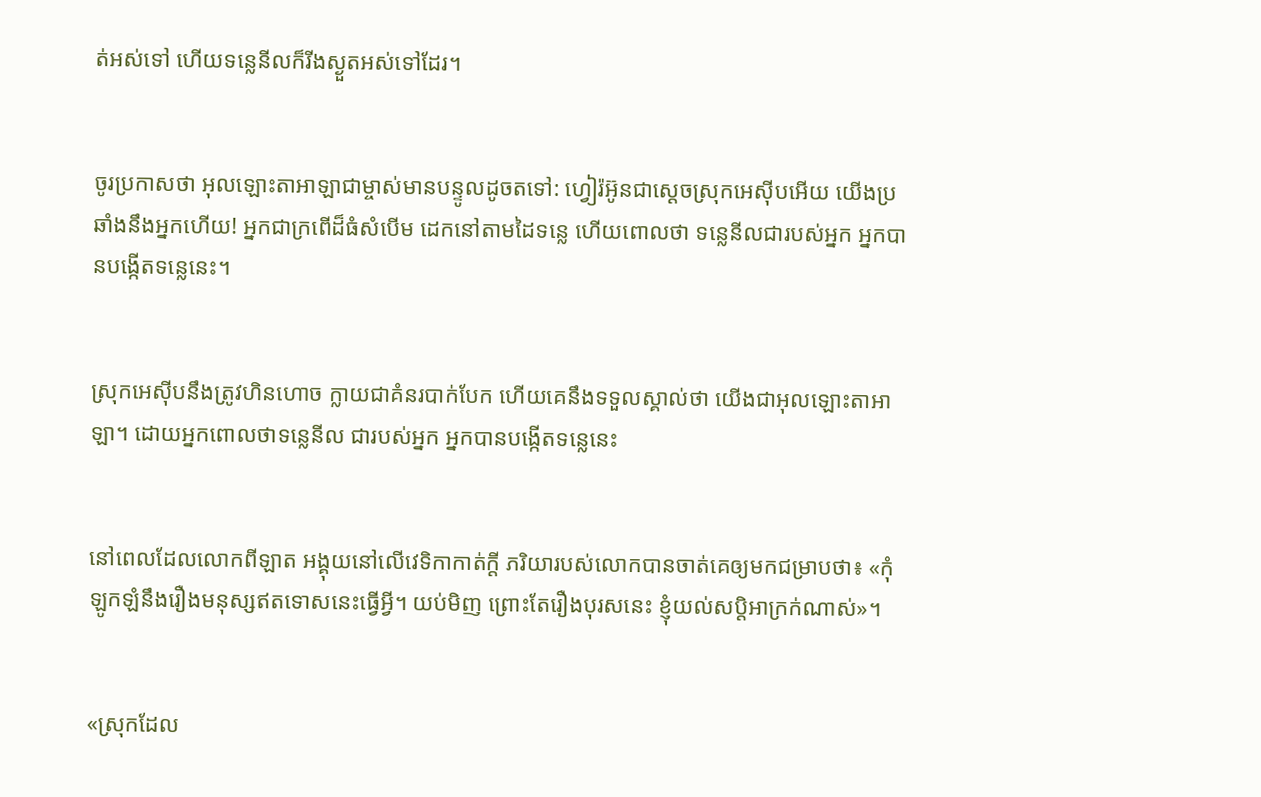ត់អស់ទៅ ហើយទន្លេនីលក៏រីងស្ងួតអស់ទៅដែរ។


ចូរប្រកាសថា អុលឡោះ‌តាអាឡាជាម្ចាស់មានបន្ទូលដូចតទៅ: ហ្វៀរ៉‌អ៊ូនជាស្ដេចស្រុកអេស៊ីបអើយ យើងប្រឆាំងនឹងអ្នកហើយ! អ្នកជាក្រពើដ៏ធំសំបើម ដេកនៅតាមដៃទន្លេ ហើយពោលថា ទន្លេនីលជារបស់អ្នក អ្នកបានបង្កើតទន្លេនេះ។


ស្រុកអេស៊ីបនឹងត្រូវហិន‌ហោច ក្លាយជាគំនរបាក់បែក ហើយគេនឹងទទួលស្គាល់ថា យើងជាអុលឡោះ‌តាអាឡា។ ដោយអ្នកពោលថាទន្លេនីល ជារបស់អ្នក អ្នកបានបង្កើតទន្លេនេះ


នៅពេលដែលលោកពីឡាត អង្គុយនៅលើវេទិកាកាត់ក្ដី ភរិយារបស់លោកបានចាត់គេឲ្យមកជម្រាបថា៖ «កុំឡូក‌ឡំនឹងរឿងមនុស្សឥតទោសនេះធ្វើអ្វី។ យប់មិញ ព្រោះតែរឿងបុរសនេះ ខ្ញុំយល់‌សប្ដិអាក្រក់ណាស់»។


«ស្រុកដែល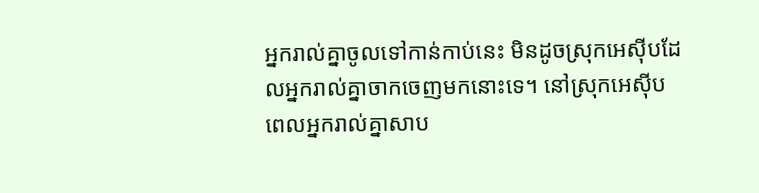អ្នករាល់គ្នាចូលទៅកាន់កាប់នេះ មិនដូចស្រុកអេស៊ីបដែលអ្នករាល់គ្នាចាកចេញមកនោះទេ។ នៅស្រុកអេស៊ីប ពេលអ្នករាល់គ្នាសាប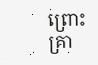ព្រោះគ្រា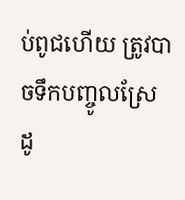ប់ពូជហើយ ត្រូវបាចទឹកបញ្ចូលស្រែ ដូ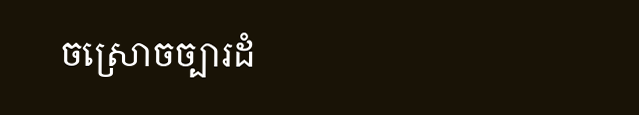ចស្រោចច្បារដំ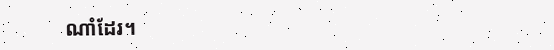ណាំដែរ។